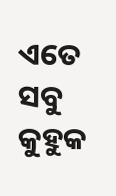ଏତେ ସବୁ କୁହୁକ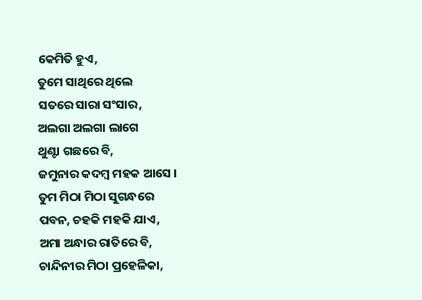କେମିତି ହୁଏ,
ତୁମେ ସାଥିରେ ଥିଲେ
ସତରେ ସାରା ସଂସାର,
ଅଲଗା ଅଲଗା ଲାଗେ
ଥୁଣ୍ଟା ଗଛରେ ବି,
ଜମୁନାର କଦମ୍ବ ମହକ ଆସେ ।
ତୁମ ମିଠା ମିଠା ସୁଗନ୍ଧରେ
ପବନ, ଚହକି ମହକି ଯାଏ,
ଅମା ଅନ୍ଧାର ରାତିରେ ବି,
ଚାନ୍ଦିନୀର ମିଠା ପ୍ରହେଳିକା,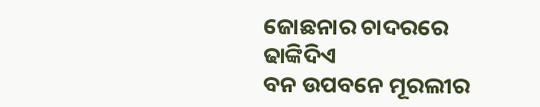ଜୋଛନାର ଚାଦରରେ ଢାଙ୍କିଦିଏ
ବନ ଉପବନେ ମୂରଲୀର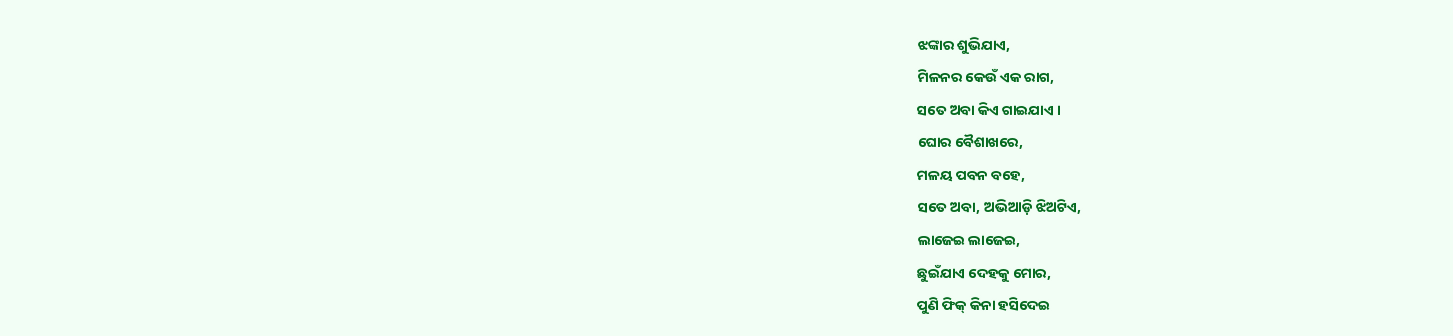ଝଙ୍କାର ଶୁଭିଯାଏ,
ମିଳନର କେଉଁ ଏକ ରାଗ,
ସତେ ଅବା କିଏ ଗାଇଯାଏ ।
ଘୋର ବୈଶାଖରେ,
ମଳୟ ପବନ ବହେ,
ସତେ ଅବା, ଅଭିଆଡ଼ି ଝିଅଟିଏ,
ଲାଜେଇ ଲାଜେଇ,
ଛୁଇଁଯାଏ ଦେହକୁ ମୋର,
ପୁଣି ଫିକ୍ କିନା ହସିଦେଇ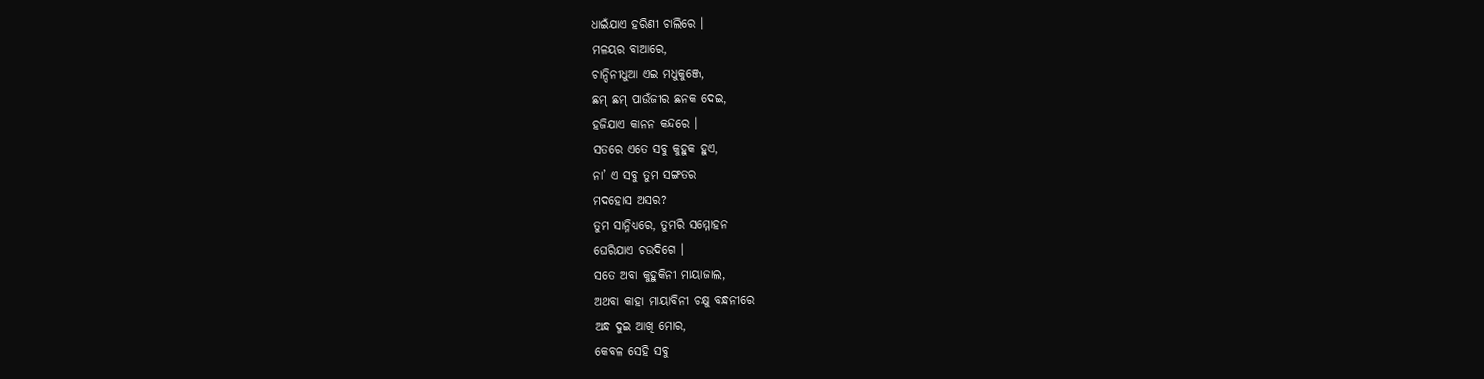ଧାଇଁଯାଏ ହରିଣୀ ଚାଲିରେ ।
ମଳୟର ବାଆରେ,
ଚାନ୍ଦିନୀଧୁଆ ଏଇ ମଧୁକୁଞ୍ଜେ,
ଛମ୍ ଛମ୍ ପାଉଁଜୀର ଛନକ ଦେଇ,
ହଜିଯାଏ କାନନ କନ୍ଦରେ ।
ସତରେ ଏତେ ସବୁ କୁହୁକ ହୁଏ,
ନା’ ଏ ସବୁ ତୁମ ସଙ୍ଗତର
ମଦହୋସ ଅସର?
ତୁମ ସାନ୍ନିଧ୍ୟରେ, ତୁମରି ସମ୍ମୋହନ
ଘେରିଯାଏ ଚଉଦିଗେ ।
ସତେ ଅବା କୁହୁକିନୀ ମାୟାଜାଲ,
ଅଥବା କାହା ମାୟାବିନୀ ଚକ୍ଷୁ ବନ୍ଧନୀରେ
ଅନ୍ଧ ଦୁଇ ଆଖି ମୋର,
କେବଳ ସେହି ସବୁ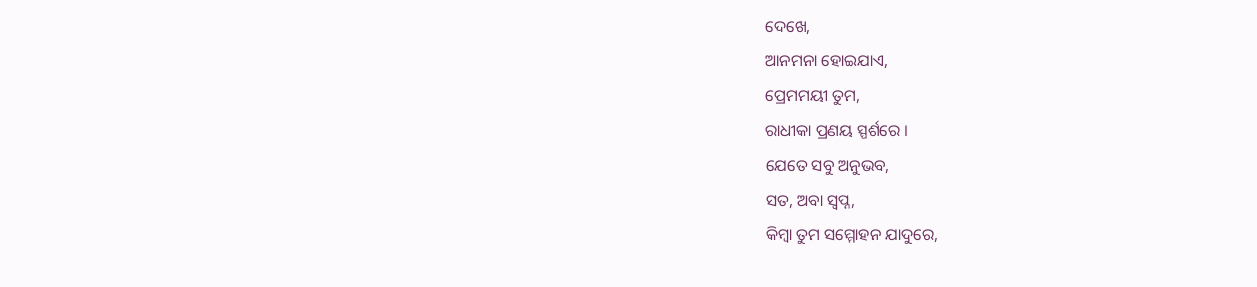ଦେଖେ,
ଆନମନା ହୋଇଯାଏ,
ପ୍ରେମମୟୀ ତୁମ,
ରାଧୀକା ପ୍ରଣୟ ସ୍ପର୍ଶରେ ।
ଯେତେ ସବୁ ଅନୁଭବ,
ସତ, ଅବା ସ୍ୱପ୍ନ,
କିମ୍ବା ତୁମ ସମ୍ମୋହନ ଯାଦୁରେ,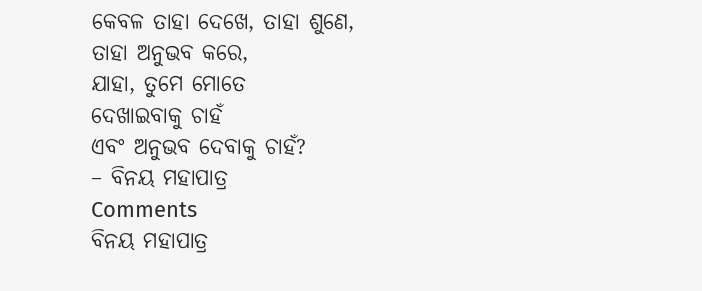କେବଳ ତାହା ଦେଖେ, ତାହା ଶୁଣେ,
ତାହା ଅନୁଭବ କରେ,
ଯାହା, ତୁମେ ମୋତେ
ଦେଖାଇବାକୁ ଚାହଁ
ଏବଂ ଅନୁଭବ ଦେବାକୁ ଚାହଁ?
– ବିନୟ ମହାପାତ୍ର
Comments
ବିନୟ ମହାପାତ୍ର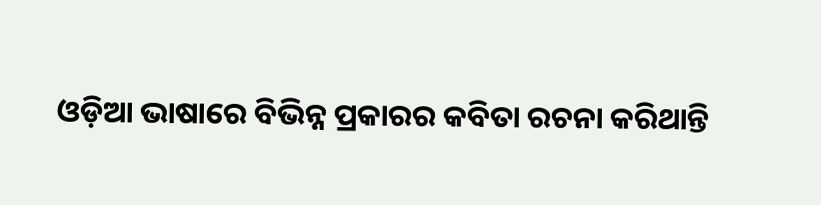ଓଡ଼ିଆ ଭାଷାରେ ବିଭିନ୍ନ ପ୍ରକାରର କବିତା ରଚନା କରିଥାନ୍ତି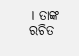। ତାଙ୍କ ରଚିତ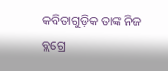କବିତାଗୁଡ଼ିକ ତାଙ୍କ ନିଜ ବ୍ଲଗ୍ରେ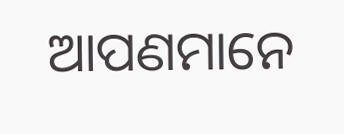ଆପଣମାନେ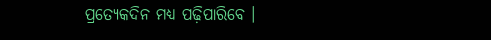ପ୍ରତ୍ୟେକଦିନ ମଧ୍ୟ ପଢ଼ିପାରିବେ ।